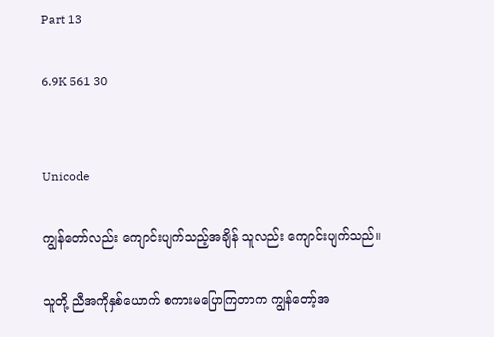Part 13

6.9K 561 30


Unicode

ကျွန်တော်လည်း ကျောင်းပျက်သည့်အချိန် သူလည်း ကျောင်းပျက်သည်။

သူတို့ ညီအကိုနှစ်ယောက် စကားမပြောကြတာက ကျွန်တော့်အ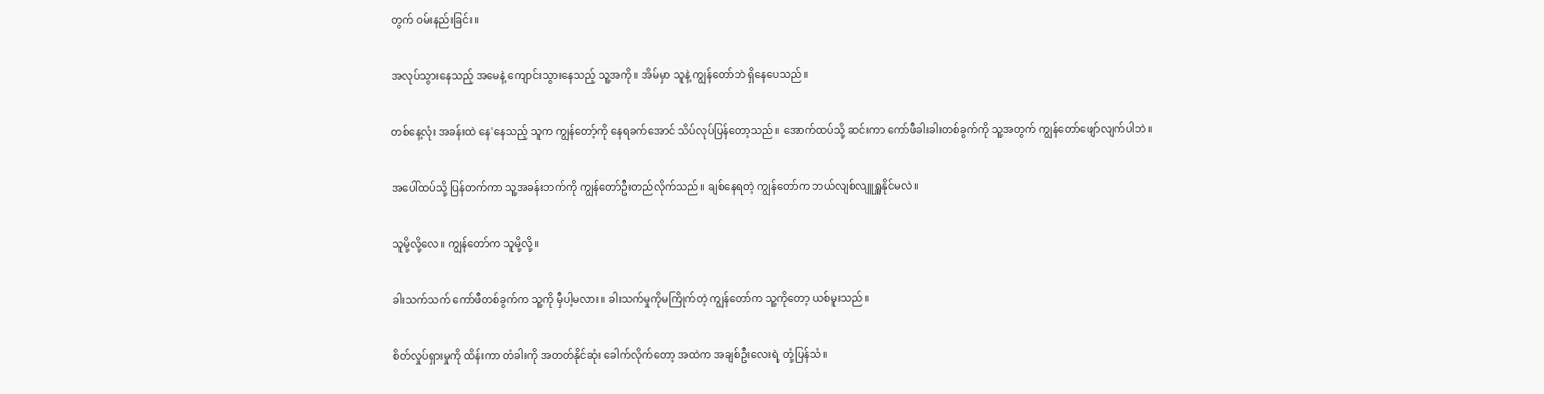တွက် ဝမ်းနည်းခြင်း။

အလုပ်သွားနေသည့် အမေနဲ့ ကျောင်းသွားနေသည့် သူ့အကို။ အိမ်မှာ သူနဲ့ ကျွန်တော်ဘဲ ရှိနေပေသည်။

တစ်နေ့လုံး အခန်းထဲ နေ'နေသည့် သူက ကျွန်တော့်ကို နေရခက်အောင် သိပ်လုပ်ပြန်တော့သည်။ အောက်ထပ်သို့ ဆင်းကာ ကော်ဖီခါးခါးတစ်ခွက်ကို သူ့အတွက် ကျွန်တော်ဖျော်လျက်ပါဘဲ။

အပေါ်ထပ်သို့ ပြန်တက်ကာ သူ့အခန်းဘက်ကို ကျွန်တော်ဦးတည်လိုက်သည်။ ချစ်နေရတဲ့ ကျွန်တော်က ဘယ်လျစ်လျူရှူနိုင်မလဲ။

သူမို့လို့လေ။ ကျွန်တော်က သူမို့လို့။

ခါးသက်သက် ကော်ဖီတစ်ခွက်က သူ့ကို မှီပါ့မလား။ ခါးသက်မှုကိုမကြိုက်တဲ့ ကျွန်တော်က သူ့ကိုတော့ ယစ်မူးသည်။

စိတ်လှုပ်ရှားမှုကို ထိန်းကာ တံခါးကို အတတ်နိုင်ဆုံး ခေါက်လိုက်တော့ အထဲက အချစ်ဦးလေးရဲ့ တုံ့ပြန်သံ။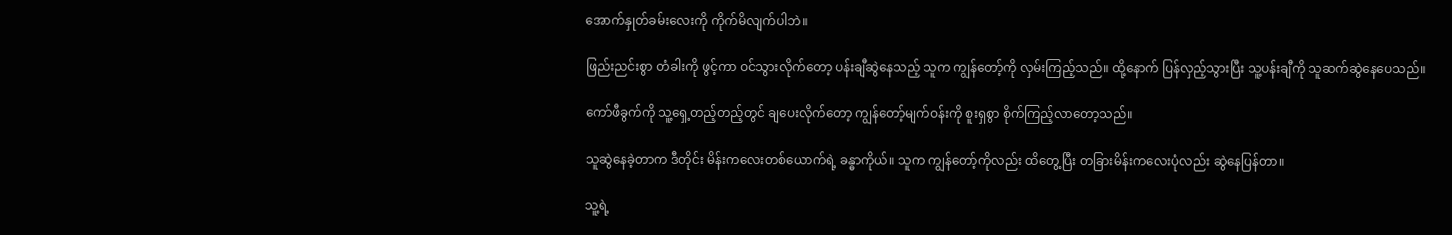အောက်နှုတ်ခမ်းလေးကို ကိုက်မိလျက်ပါဘဲ။

ဖြည်းညင်းစွာ တံခါးကို ဖွင့်ကာ ဝင်သွားလိုက်တော့ ပန်းချီဆွဲနေသည့် သူက ကျွန်တော့်ကို လှမ်းကြည့်သည်။ ထို့နောက် ပြန်လှည့်သွားပြီး သူ့ပန်းချီကို သူဆက်ဆွဲနေပေသည်။

ကော်ဖီခွက်ကို သူ့ရှေ့တည့်တည့်တွင် ချပေးလိုက်တော့ ကျွန်တော့်မျက်ဝန်းကို စူးရှစွာ စိုက်ကြည့်လာတော့သည်။

သူဆွဲနေခဲ့တာက ဒီတိုင်း မိန်းကလေးတစ်ယောက်ရဲ့ ခန္ဓာကိုယ်။ သူက ကျွန်တော့်ကိုလည်း ထိတွေ့ပြီး တခြားမိန်းကလေးပုံလည်း ဆွဲနေပြန်တာ။

သူ့ရဲ့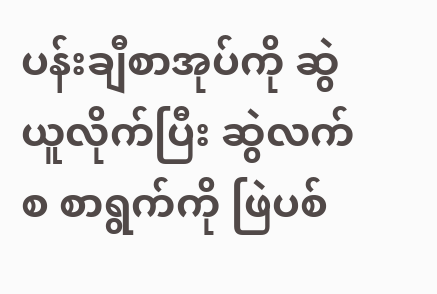ပန်းချီစာအုပ်ကို ဆွဲယူလိုက်ပြီး ဆွဲလက်စ စာရွက်ကို ဖြဲပစ်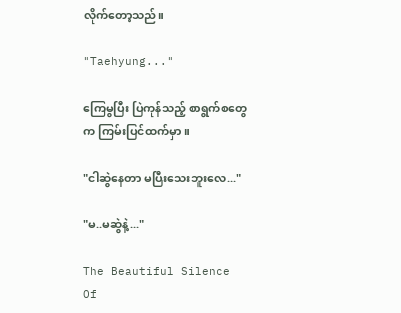လိုက်တော့သည်။

"Taehyung..."

ကြေမွပြီး ပြဲကုန်သည့် စာရွက်စတွေက ကြမ်းပြင်ထက်မှာ။

"ငါဆွဲနေတာ မပြီးသေးဘူးလေ..."

"မ..မဆွဲနဲ့..."

The Beautiful Silence Of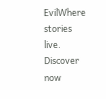EvilWhere stories live. Discover now